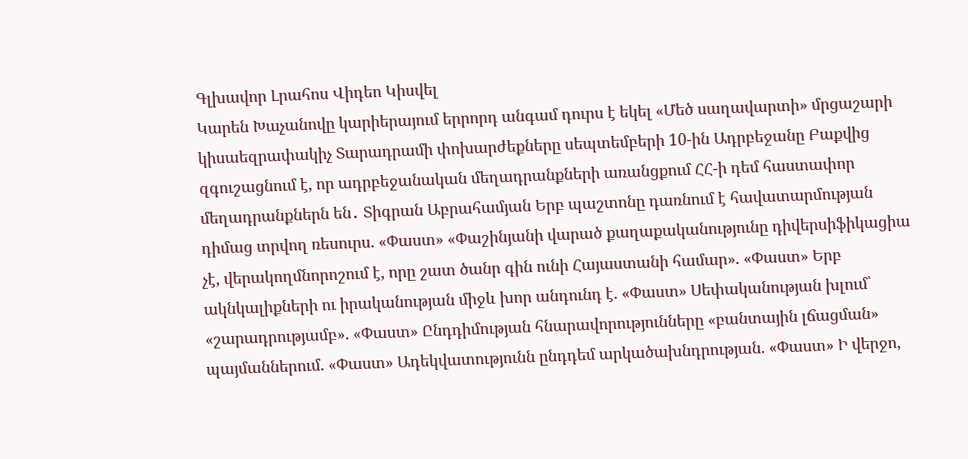Գլխավոր Լրահոս Վիդեո Կիսվել
Կարեն Խաչանովը կարիերայում երրորդ անգամ դուրս է եկել «Մեծ սաղավարտի» մրցաշարի կիսաեզրափակիչ Տարադրամի փոխարժեքները սեպտեմբերի 10-ին Ադրբեջանը Բաքվից զգուշացնում է, որ ադրբեջանական մեղադրանքների առանցքում ՀՀ-ի դեմ հաստափոր մեղադրանքներն են․ Տիգրան Աբրահամյան Երբ պաշտոնը դառնում է հավատարմության դիմաց տրվող ռեսուրս. «Փաստ» «Փաշինյանի վարած քաղաքականությունը դիվերսիֆիկացիա չէ, վերակողմնորոշում է, որը շատ ծանր գին ունի Հայաստանի համար». «Փաստ» Երբ ակնկալիքների ու իրականության միջև խոր անդունդ է. «Փաստ» Սեփականության խլում՝ «շարադրությամբ». «Փաստ» Ընդդիմության հնարավորությունները «բանտային լճացման» պայմաններում. «Փաստ» Ադեկվատությունն ընդդեմ արկածախնդրության. «Փաստ» Ի վերջո,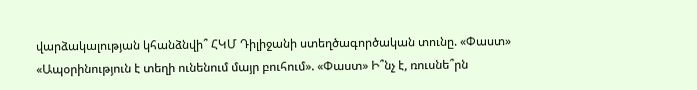վարձակալության կհանձնվի՞ ՀԿՄ Դիլիջանի ստեղծագործական տունը. «Փաստ» «Ապօրինություն է տեղի ունենում մայր բուհում». «Փաստ» Ի՞նչ է, ռուսնե՞րն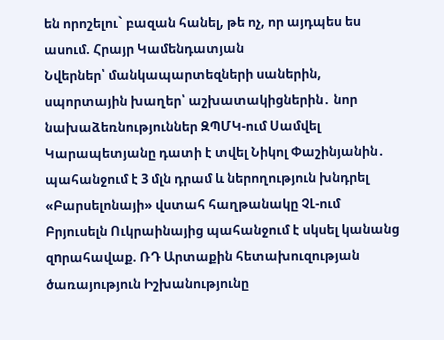են որոշելու` բազան հանել, թե ոչ, որ այդպես ես ասում. Հրայր Կամենդատյան
Նվերներ՝ մանկապարտեզների սաներին, սպորտային խաղեր՝ աշխատակիցներին․ նոր նախաձեռնություններ ԶՊՄԿ-ում Սամվել Կարապետյանը դատի է տվել Նիկոլ Փաշինյանին․ պահանջում է 3 մլն դրամ և ներողություն խնդրել «Բարսելոնայի» վստահ հաղթանակը ՉԼ-ում Բրյուսելն Ուկրաինայից պահանջում է սկսել կանանց զnրահավաք. ՌԴ Արտաքին հետախուզության ծառայություն Իշխանությունը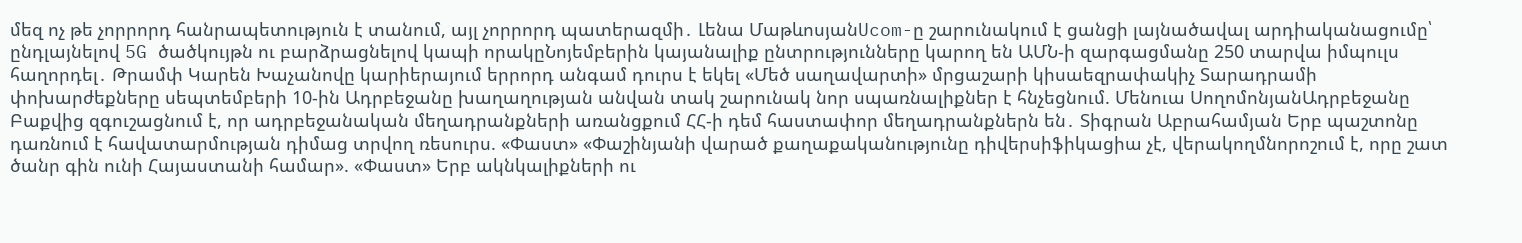մեզ ոչ թե չորրորդ հանրապետություն է տանում, այլ չորրորդ պատերազմի․ Լենա ՄաթևոսյանUcom-ը շարունակում է ցանցի լայնածավալ արդիականացումը՝ ընդլայնելով 5G ծածկույթն ու բարձրացնելով կապի որակըՆոյեմբերին կայանալիք ընտրությունները կարող են ԱՄՆ-ի զարգացմանը 250 տարվա իմպուլս հաղորդել․ Թրամփ Կարեն Խաչանովը կարիերայում երրորդ անգամ դուրս է եկել «Մեծ սաղավարտի» մրցաշարի կիսաեզրափակիչ Տարադրամի փոխարժեքները սեպտեմբերի 10-ին Ադրբեջանը խաղաղության անվան տակ շարունակ նոր սպառնալիքներ է հնչեցնում. Մենուա ՍողոմոնյանԱդրբեջանը Բաքվից զգուշացնում է, որ ադրբեջանական մեղադրանքների առանցքում ՀՀ-ի դեմ հաստափոր մեղադրանքներն են․ Տիգրան Աբրահամյան Երբ պաշտոնը դառնում է հավատարմության դիմաց տրվող ռեսուրս. «Փաստ» «Փաշինյանի վարած քաղաքականությունը դիվերսիֆիկացիա չէ, վերակողմնորոշում է, որը շատ ծանր գին ունի Հայաստանի համար». «Փաստ» Երբ ակնկալիքների ու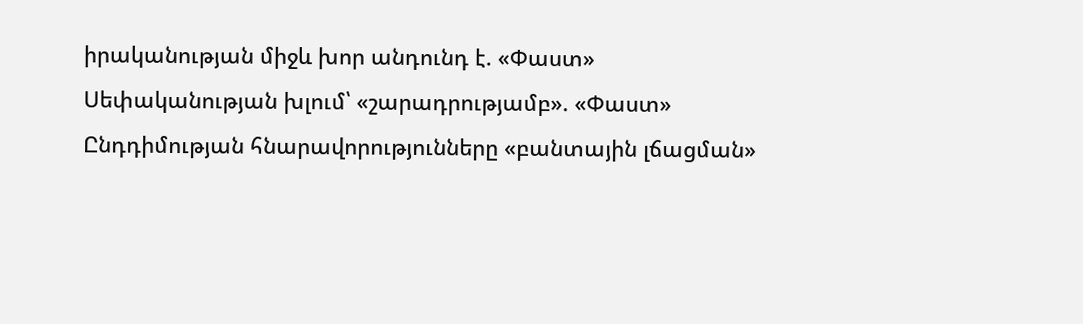իրականության միջև խոր անդունդ է. «Փաստ» Սեփականության խլում՝ «շարադրությամբ». «Փաստ» Ընդդիմության հնարավորությունները «բանտային լճացման»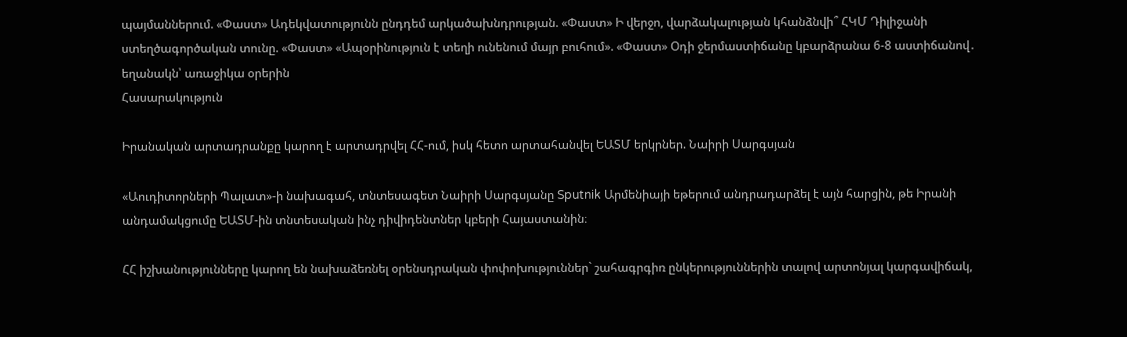պայմաններում. «Փաստ» Ադեկվատությունն ընդդեմ արկածախնդրության. «Փաստ» Ի վերջո, վարձակալության կհանձնվի՞ ՀԿՄ Դիլիջանի ստեղծագործական տունը. «Փաստ» «Ապօրինություն է տեղի ունենում մայր բուհում». «Փաստ» Օդի ջերմաստիճանը կբարձրանա 6-8 աստիճանով․ եղանակն՝ առաջիկա օրերին
Հասարակություն

Իրանական արտադրանքը կարող է արտադրվել ՀՀ-ում, իսկ հետո արտահանվել ԵԱՏՄ երկրներ. Նաիրի Սարգսյան

«Աուդիտորների Պալատ»-ի նախագահ, տնտեսագետ Նաիրի Սարգսյանը Sputnik Արմենիայի եթերում անդրադարձել է այն հարցին, թե Իրանի անդամակցումը ԵԱՏՄ-ին տնտեսական ինչ դիվիդենտներ կբերի Հայաստանին։

ՀՀ իշխանությունները կարող են նախաձեռնել օրենսդրական փոփոխություններ` շահագրգիռ ընկերություններին տալով արտոնյալ կարգավիճակ,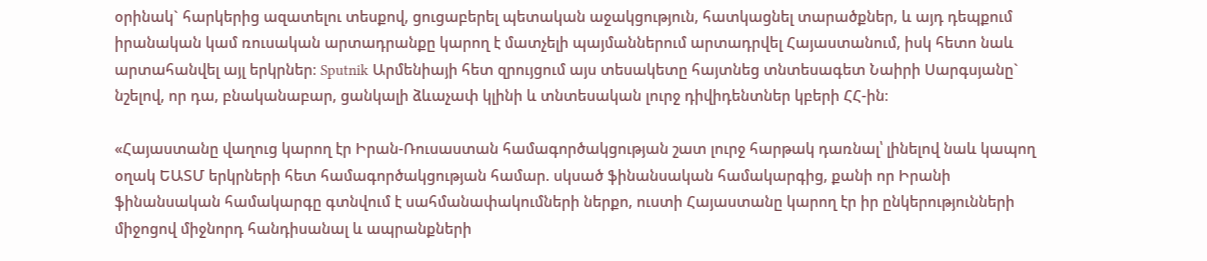օրինակ` հարկերից ազատելու տեսքով, ցուցաբերել պետական աջակցություն, հատկացնել տարածքներ, և այդ դեպքում իրանական կամ ռուսական արտադրանքը կարող է մատչելի պայմաններում արտադրվել Հայաստանում, իսկ հետո նաև արտահանվել այլ երկրներ։ Sputnik Արմենիայի հետ զրույցում այս տեսակետը հայտնեց տնտեսագետ Նաիրի Սարգսյանը` նշելով, որ դա, բնականաբար, ցանկալի ձևաչափ կլինի և տնտեսական լուրջ դիվիդենտներ կբերի ՀՀ-ին։

«Հայաստանը վաղուց կարող էր Իրան-Ռուսաստան համագործակցության շատ լուրջ հարթակ դառնալ՝ լինելով նաև կապող օղակ ԵԱՏՄ երկրների հետ համագործակցության համար. սկսած ֆինանսական համակարգից, քանի որ Իրանի ֆինանսական համակարգը գտնվում է սահմանափակումների ներքո, ուստի Հայաստանը կարող էր իր ընկերությունների միջոցով միջնորդ հանդիսանալ և ապրանքների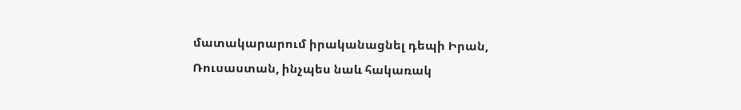մատակարարում իրականացնել դեպի Իրան, Ռուսաստան, ինչպես նաև հակառակ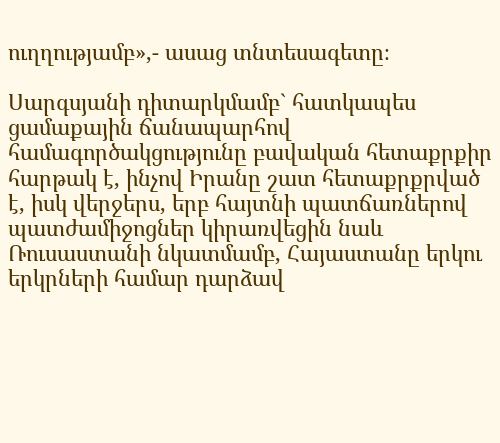ուղղությամբ»,- ասաց տնտեսագետը։

Սարգսյանի դիտարկմամբ` հատկապես ցամաքային ճանապարհով համագործակցությունը բավական հետաքրքիր հարթակ է, ինչով Իրանը շատ հետաքրքրված է, իսկ վերջերս, երբ հայտնի պատճառներով պատժամիջոցներ կիրառվեցին նաև Ռուսաստանի նկատմամբ, Հայաստանը երկու երկրների համար դարձավ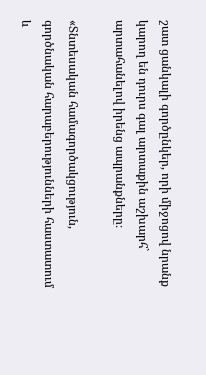շատ ցանկալի գործընկեր, որի միջոցով նրանք կարող են դուրս գալ արտաքին աշխարհ` արտահանելով իրենց ապրանքները։

«Տնտեսական համագործակցություն, գործնական հարաբերությունների հաստատում և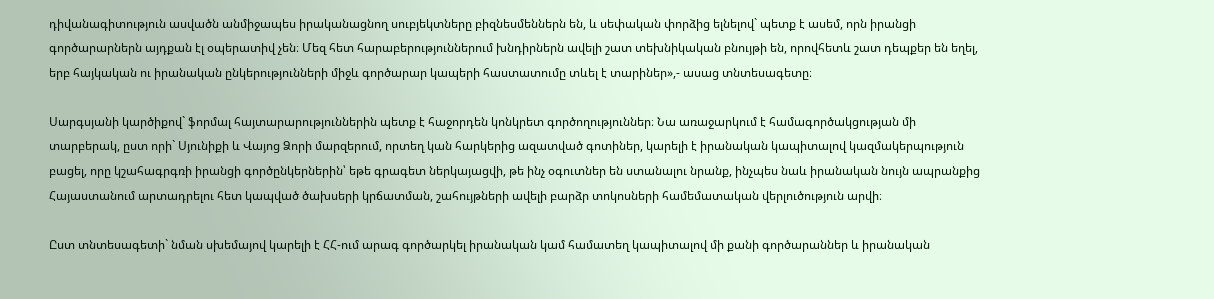դիվանագիտություն ասվածն անմիջապես իրականացնող սուբյեկտները բիզնեսմեններն են, և սեփական փորձից ելնելով` պետք է ասեմ, որն իրանցի գործարարներն այդքան էլ օպերատիվ չեն։ Մեզ հետ հարաբերություններում խնդիրներն ավելի շատ տեխնիկական բնույթի են, որովհետև շատ դեպքեր են եղել, երբ հայկական ու իրանական ընկերությունների միջև գործարար կապերի հաստատումը տևել է տարիներ»,- ասաց տնտեսագետը։

Սարգսյանի կարծիքով` ֆորմալ հայտարարություններին պետք է հաջորդեն կոնկրետ գործողություններ։ Նա առաջարկում է համագործակցության մի տարբերակ, ըստ որի` Սյունիքի և Վայոց Ձորի մարզերում, որտեղ կան հարկերից ազատված գոտիներ, կարելի է իրանական կապիտալով կազմակերպություն բացել, որը կշահագրգռի իրանցի գործընկերներին՝ եթե գրագետ ներկայացվի, թե ինչ օգուտներ են ստանալու նրանք, ինչպես նաև իրանական նույն ապրանքից Հայաստանում արտադրելու հետ կապված ծախսերի կրճատման, շահույթների ավելի բարձր տոկոսների համեմատական վերլուծություն արվի։

Ըստ տնտեսագետի` նման սխեմայով կարելի է ՀՀ-ում արագ գործարկել իրանական կամ համատեղ կապիտալով մի քանի գործարաններ և իրանական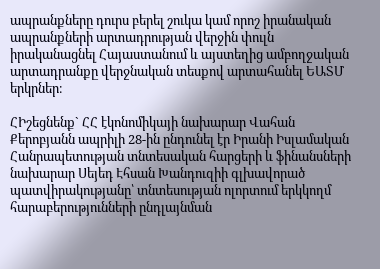ապրանքները դուրս բերել շուկա կամ որոշ իրանական ապրանքների արտադրության վերջին փուլն իրականացնել Հայաստանում և այստեղից ամբողջական արտադրանքը վերջնական տեսքով արտահանել ԵԱՏՄ երկրներ։

ՀԻշեցնենք` ՀՀ էկոնոմիկայի նախարար Վահան Քերոբյանն ապրիլի 28-ին ընդունել էր Իրանի Իսլամական Հանրապետության տնտեսական հարցերի և ֆինանսների նախարար Սեյեդ Էհսան Խանդուզիի գլխավորած պատվիրակությանը՝ տնտեսության ոլորտում երկկողմ հարաբերությունների ընդլայնման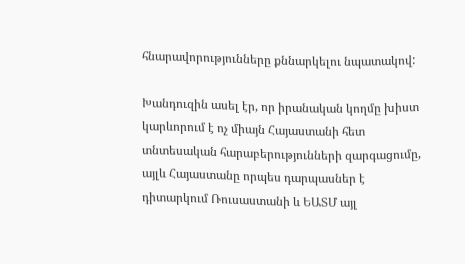հնարավորությունները քննարկելու նպատակով:

Խանդուզին ասել էր, որ իրանական կողմը խիստ կարևորում է ոչ միայն Հայաստանի հետ տնտեսական հարաբերությունների զարգացումը, այլև Հայաստանը որպես դարպասներ է դիտարկում Ռուսաստանի և ԵԱՏՄ այլ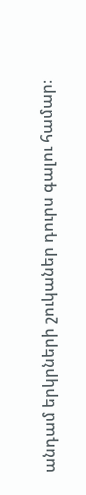անդամ երկրների շուկաներ դուրս գալու համար։